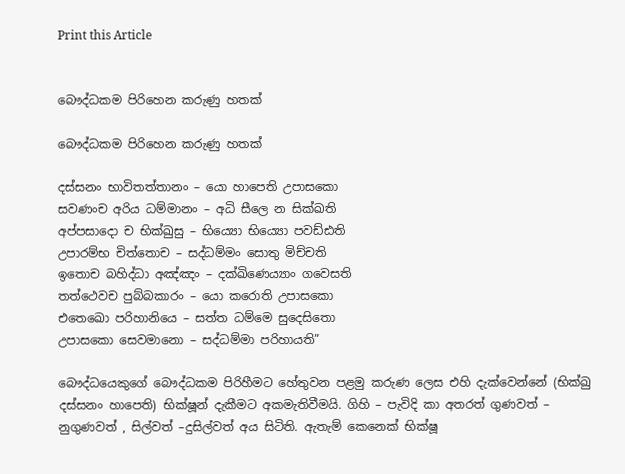Print this Article


බෞද්ධකම පිරිහෙන කරුණු හතක්

බෞද්ධකම පිරිහෙන කරුණු හතක්

දස්සනං භාවිතත්තානං – යො හාපෙති උපාසකො
සවණංච අරිය ධම්මානං – අධි සීලෙ න සික්ඛති
අප්පසාදො ච භික්ඛුසු – භිය්‍යො භිය්‍යො පවඩ්ඪති
උපාරම්භ චිත්තොච – සද්ධම්මං සොතු මිච්චති
ඉතොච බහිද්ධා අඤ්ඤං – දක්ඛිණෙය්‍යාං ගවෙසති
තත්ථෙවච පුබ්බකාරං – යො කරොති උපාසකො
එතෙඛො පරිහානියෙ – සත්ත ධම්මෙ සුදෙසිතො
උපාසකො සෙවමානො – සද්ධම්මා පරිහායති”

බෞද්ධයෙකුගේ බෞද්ධකම පිරිහීමට හේතුවන පළමු කරුණ ලෙස එහි දැක්වෙන්නේ (භික්ඛු දස්සනං හාපෙති) භික්ෂූන් දැකීමට අකමැතිවීමයි. ගිහි – පැවිදි කා අතරත් ගුණවත් – නුගුණවත් , සිල්වත් –දුසිල්වත් අය සිටිති. ඇතැම් කෙනෙක් භික්ෂූ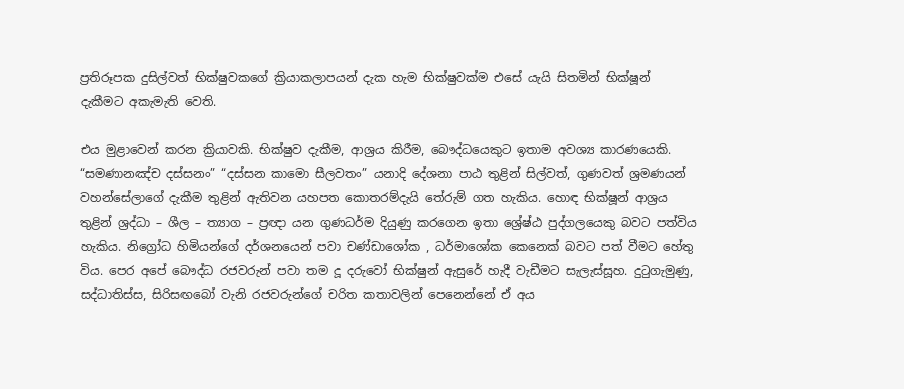ප්‍රතිරූපක දුසිල්වත් භික්ෂුවකගේ ක්‍රියාකලාපයන් දැක හැම භික්ෂුවක්ම එසේ යැයි සිතමින් භික්ෂූන් දැකීමට අකැමැති වෙති.

එය මුළාවෙන් කරන ක්‍රියාවකි. භික්ෂුව දැකීම, ආශ්‍රය කිරීම, බෞද්ධයෙකුට ඉතාම අවශ්‍ය කාරණයෙකි. “සමණානඤ්ච දස්සනං” “දස්සන කාමො සීලවතං” යනාදි දේශනා පාඨ තුළින් සිල්වත්, ගුණවත් ශ්‍රමණයන් වහන්සේලාගේ දැකීම තුළින් ඇතිවන යහපත කොතරම්දැයි තේරුම් ගත හැකිය. හොඳ භික්ෂූන් ආශ්‍රය තුළින් ශ්‍රද්ධා – ශීල – ත්‍යාග – ප්‍රඥා යන ගුණධර්ම දියුණු කරගෙන ඉතා ශ්‍රේෂ්ඨ පුද්ගලයෙකු බවට පත්විය හැකිය. නිග්‍රෝධ හිමියන්ගේ දර්ශනයෙන් පවා චණ්ඩාශෝක , ධර්මාශෝක කෙනෙක් බවට පත් වීමට හේතු විය. පෙර අපේ බෞද්ධ රජවරුන් පවා තම දූ දරුවෝ භික්ෂුන් ඇසුරේ හැදී වැඩීමට සැලැස්සූහ. දුටුගැමුණු, සද්ධාතිස්ස, සිරිසඟබෝ වැනි රජවරුන්ගේ චරිත කතාවලින් පෙනෙන්නේ ඒ අය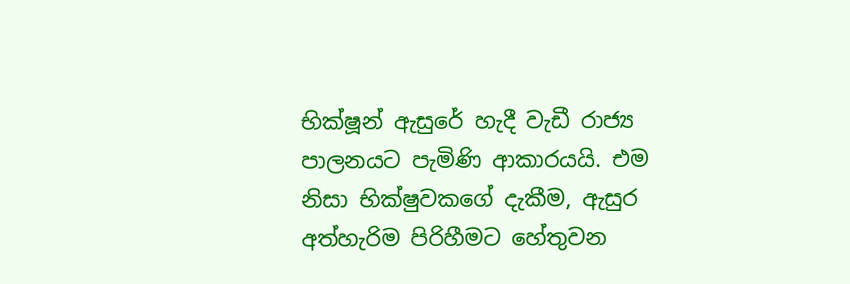භික්ෂූන් ඇසුරේ හැදී වැඩී රාජ්‍ය පාලනයට පැමිණි ආකාරයයි. එම නිසා භික්ෂුවකගේ දැකීම, ඇසුර අත්හැරිම පිරිහීමට හේතුවන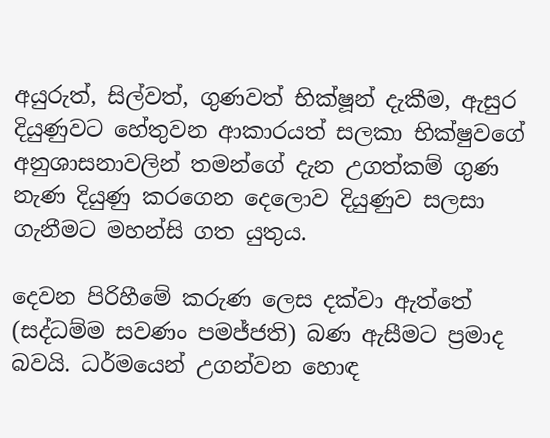අයුරුත්, සිල්වත්, ගුණවත් භික්ෂූන් දැකීම, ඇසුර දියුණුවට හේතුවන ආකාරයත් සලකා භික්ෂුවගේ අනුශාසනාවලින් තමන්ගේ දැන උගත්කම් ගුණ නැණ දියුණු කරගෙන දෙලොව දියුණුව සලසා ගැනීමට මහන්සි ගත යුතුය.

දෙවන පිරිහීමේ කරුණ ලෙස දක්වා ඇත්තේ (සද්ධම්ම සවණං පමජ්ජති) බණ ඇසීමට ප්‍රමාද බවයි. ධර්මයෙන් උගන්වන හොඳ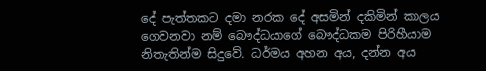දේ පැත්තකට දමා නරක දේ අසමින් දකිමින් කාලය ගෙවනවා නම් බෞද්ධයාගේ බෞද්ධකම පිරිහීයාම නිතැතින්ම සිදුවේ. ධර්මය අහන අය, දන්න අය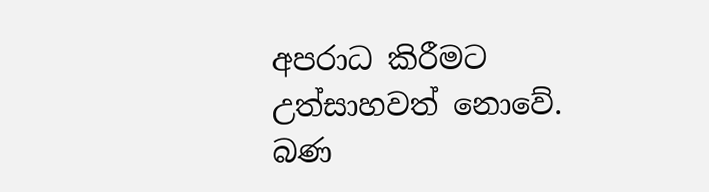අපරාධ කිරීමට උත්සාහවත් නොවේ. බණ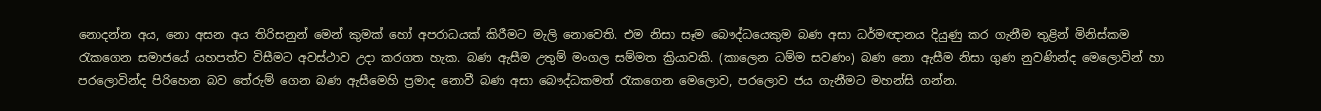නොදන්න අය, නො අසන අය තිරිසනුන් මෙන් කුමක් හෝ අපරාධයක් කිරීමට මැලි නොවෙති. එම නිසා සෑම බෞද්ධයෙකුම බණ අසා ධර්මඥානය දියුණු කර ගැනීම තුළින් මිනිස්කම රැකගෙන සමාජයේ යහපත්ව විසීමට අවස්ථාව උදා කරගත හැක. බණ ඇසීම උතුම් මංගල සම්මත ක්‍රියාවකි. (කාලෙන ධම්ම සවණං) බණ නො ඇසීම නිසා ගුණ නුවණින්ද මෙලොවින් හා පරලොවින්ද පිරිහෙන බව තේරුම් ගෙන බණ ඇසීමෙහි ප්‍රමාද නොවී බණ අසා බෞද්ධකමත් රැකගෙන මෙලොව, පරලොව ජය ගැනීමට මහන්සි ගන්න.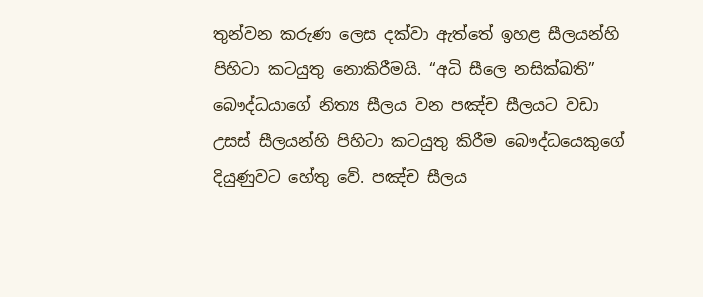තුන්වන කරුණ ලෙස දක්වා ඇත්තේ ඉහළ සීලයන්හි පිහිටා කටයුතු නොකිරීමයි. “අධි සීලෙ නසික්ඛති” බෞද්ධයාගේ නිත්‍ය සීලය වන පඤ්ච සීලයට වඩා උසස් සීලයන්හි පිහිටා කටයුතු කිරීම බෞද්ධයෙකුගේ දියුණුවට හේතු වේ. පඤ්ච සීලය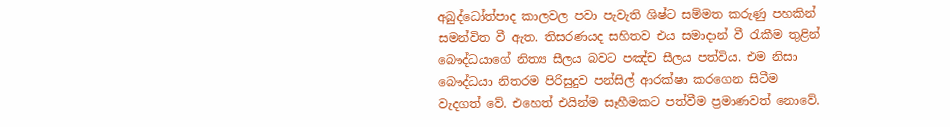අබුද්ධෝත්පාද කාලවල පවා පැවැති ශිෂ්ට සම්මත කරුණු පහකින් සමන්විත වී ඇත. තිසරණයද සහිතව එය සමාදාන් වී රැකීම තුළින් බෞද්ධයාගේ නිත්‍ය සීලය බවට පඤ්ච සීලය පත්විය. එම නිසා බෞද්ධයා නිතරම පිරිසුදුව පන්සිල් ආරක්ෂා කරගෙන සිටීම වැදගත් වේ. එහෙත් එයින්ම සෑහීමකට පත්වීම ප්‍රමාණවත් නොවේ.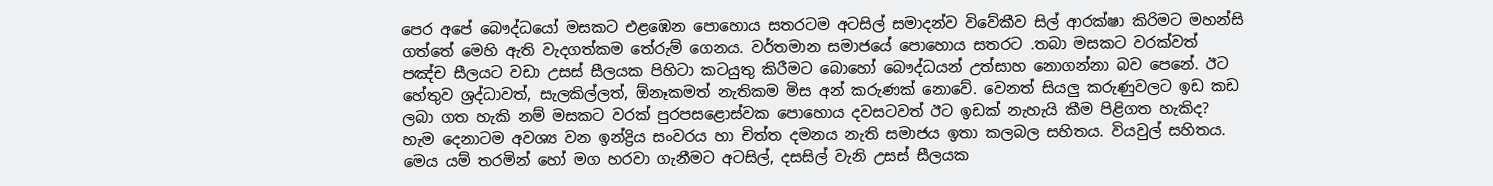පෙර අපේ බෞද්ධයෝ මසකට එළඹෙන පොහොය සතරටම අටසිල් සමාදන්ව විවේකීව සිල් ආරක්ෂා කිරිමට මහන්සි ගත්තේ මෙහි ඇති වැදගත්කම තේරුම් ගෙනය. වර්තමාන සමාජයේ පොහොය සතරට .තබා මසකට වරක්වත් පඤ්ච සීලයට වඩා උසස් සීලයක පිහිටා කටයුතු කිරීමට බොහෝ බෞද්ධයන් උත්සාහ නොගන්නා බව පෙනේ. ඊට හේතුව ශ්‍රද්ධාවත්, සැලකිල්ලත්, ඕනෑකමත් නැතිකම මිස අන් කරුණක් නොවේ. වෙනත් සියලු කරුණුවලට ඉඩ කඩ ලබා ගත හැකි නම් මසකට වරක් පුරපසළොස්වක පොහොය දවසටවත් ඊට ඉඩක් නැහැයි කීම පිළිගත හැකිද? හැම දෙනාටම අවශ්‍ය වන ඉන්ද්‍රිය සංවරය හා චිත්ත දමනය නැති සමාජය ඉතා කලබල සහිතය. වියවුල් සහිතය. මෙය යම් තරමින් හෝ මග හරවා ගැනීමට අටසිල්, දසසිල් වැනි උසස් සීලයක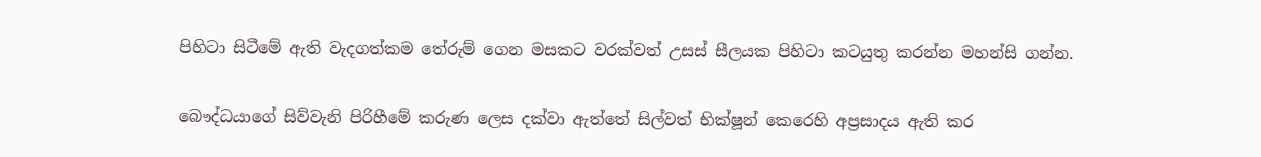පිහිටා සිටීමේ ඇති වැදගත්කම තේරුම් ගෙන මසකට වරක්වත් උසස් සීලයක පිහිටා කටයුතු කරන්න මහන්සි ගන්න.

බෞද්ධයාගේ සිව්වැනි පිරිහීමේ කරුණ ලෙස දක්වා ඇත්තේ සිල්වත් භික්ෂූන් කෙරෙහි අප්‍රසාදය ඇති කර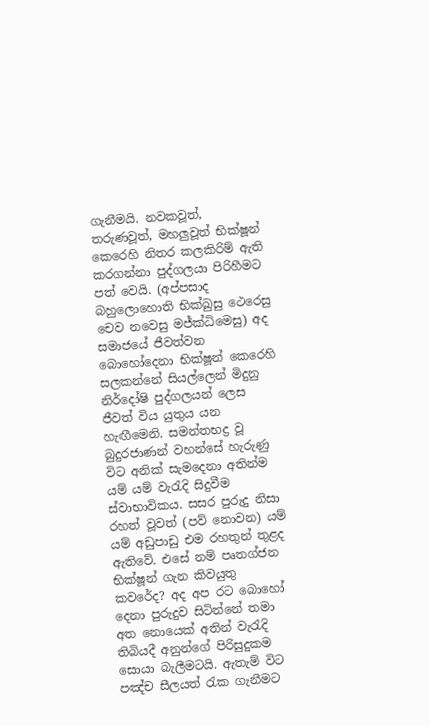ගැනීමයි. නවකවූත්, තරුණවූත්, මහලුවූත් භික්ෂූන් කෙරෙහි නිතර කලකිරිම් ඇති කරගන්නා පුද්ගලයා පිරිහීමට පත් වෙයි. (අප්පසාද බහුලොහොති භික්ඛුසු ථෙරෙසු චෙව නවෙසු මජ්ක්‍ධිමෙසු) අද සමාජයේ ජීවත්වන බොහෝදෙනා භික්ෂූන් කෙරෙහි සලකන්නේ සියල්ලෙන් මිදුනු නිර්දෝෂි පුද්ගලයන් ලෙස ජීවත් විය යුතුය යන හැඟීමෙනි. සමන්තභද්‍ර වූ බුදුරජාණන් වහන්සේ හැරුණු විට අනික් සැමදෙනා අතින්ම යම් යම් වැරැදි සිදුවීම ස්වාභාවිකය. සසර පුරුදු නිසා රහත් වූවත් (පව් නොවන) යම් යම් අඩුපාඩු එම රහතුන් තුළද ඇතිවේ. එසේ නම් පෘතග්ජන භික්ෂූන් ගැන කිවයුතු කවරේද? අද අප රට බොහෝ දෙනා පුරුදුව සිටින්නේ තමා අත නොයෙක් අතින් වැරැදි තිබියදී අනුන්ගේ පිරිසුදුකම සොයා බැලීමටයි. ඇතැම් විට පඤ්ච සීලයත් රැක ගැනීමට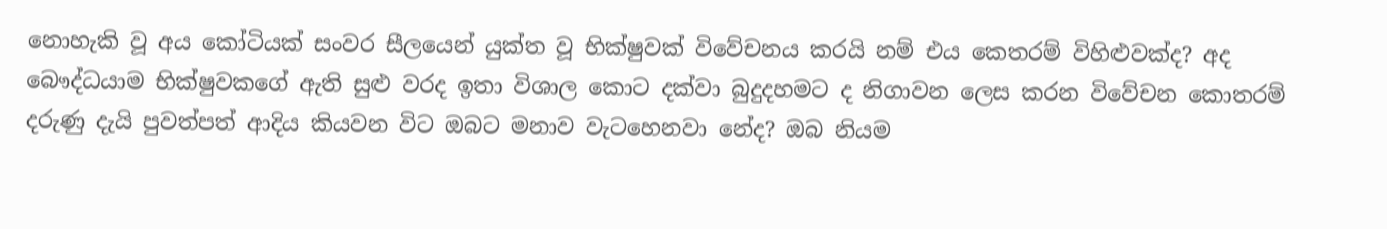නොහැකි වූ අය කෝටියක් සංවර සීලයෙන් යුක්ත වූ භික්ෂුවක් විවේචනය කරයි නම් එය කෙතරම් විහිළුවක්ද? අද බෞද්ධයාම භික්ෂුවකගේ ඇති සුළු වරද ඉතා විශාල කොට දක්වා බුදුදහමට ද නිගාවන ලෙස කරන විවේචන කොතරම් දරුණු දැයි පුවත්පත් ආදිය කියවන විට ඔබට මනාව වැටහෙනවා නේද? ඔබ නියම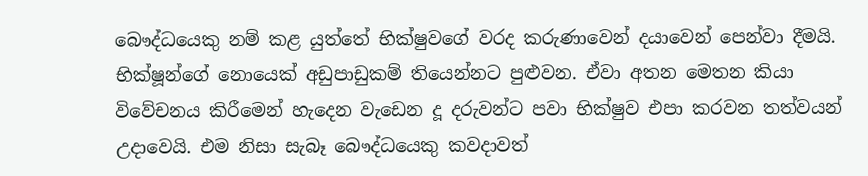බෞද්ධයෙකු නම් කළ යුත්තේ භික්ෂුවගේ වරද කරුණාවෙන් දයාවෙන් පෙන්වා දීමයි. භික්ෂූන්ගේ නොයෙක් අඩුපාඩුකම් තියෙන්නට පුළුවන. ඒවා අතන මෙතන කියා විවේචනය කිරීමෙන් හැදෙන වැඩෙන දූ දරුවන්ට පවා භික්ෂුව එපා කරවන තත්වයන් උදාවෙයි. එම නිසා සැබෑ බෞද්ධයෙකු කවදාවත්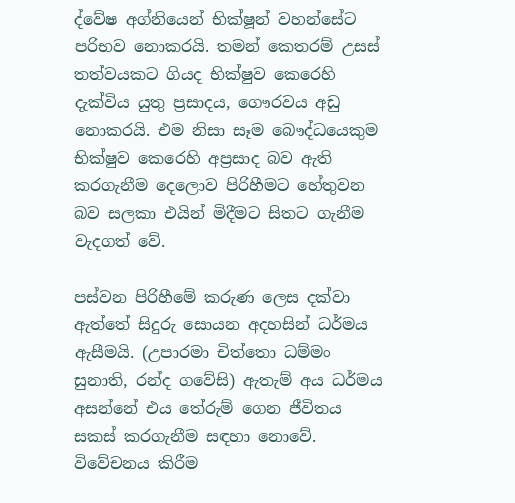ද්වේෂ අග්නියෙන් භික්ෂූන් වහන්සේට පරිභව නොකරයි. තමන් කෙතරම් උසස් තත්වයකට ගියද භික්ෂුව කෙරෙහි දැක්විය යුතු ප්‍රසාදය, ගෞරවය අඩු නොකරයි. එම නිසා සෑම බෞද්ධයෙකුම භික්ෂුව කෙරෙහි අප්‍රසාද බව ඇති කරගැනීම දෙලොව පිරිහීමට හේතුවන බව සලකා එයින් මිදීමට සිතට ගැනීම වැදගත් වේ.

පස්වන පිරිහීමේ කරුණ ලෙස දක්වා ඇත්තේ සිදුරු සොයන අදහසින් ධර්මය ඇසීමයි. (උපාරමා චිත්තො ධම්මං සුනාති, රන්ද ගවේසි) ඇතැම් අය ධර්මය අසන්නේ එය තේරුම් ගෙන ජීවිතය සකස් කරගැනීම සඳහා නොවේ. විවේචනය කිරීම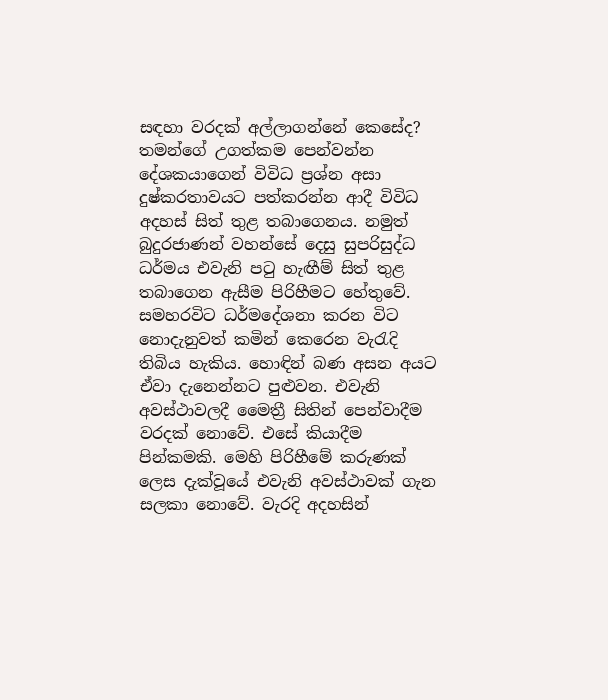සඳහා වරදක් අල්ලාගන්නේ කෙසේද? තමන්ගේ උගත්කම පෙන්වන්න දේශකයාගෙන් විවිධ ප්‍රශ්න අසා දුෂ්කරතාවයට පත්කරන්න ආදී විවිධ අදහස් සිත් තුළ තබාගෙනය. නමුත් බුදුරජාණන් වහන්සේ දෙසු සුපරිසුද්ධ ධර්මය එවැනි පටු හැඟීම් සිත් තුළ තබාගෙන ඇසීම පිරිහීමට හේතුවේ. සමහරවිට ධර්මදේශනා කරන විට නොදැනුවත් කමින් කෙරෙන වැරැදි තිබිය හැකිය. හොඳින් බණ අසන අයට ඒවා දැනෙන්නට පුළුවන. එවැනි අවස්ථාවලදී මෛත්‍රී සිතින් පෙන්වාදීම වරදක් නොවේ. එසේ කියාදීම පින්කමකි. මෙහි පිරිහීමේ කරුණක් ලෙස දැක්වූයේ එවැනි අවස්ථාවක් ගැන සලකා නොවේ. වැරදි අදහසින්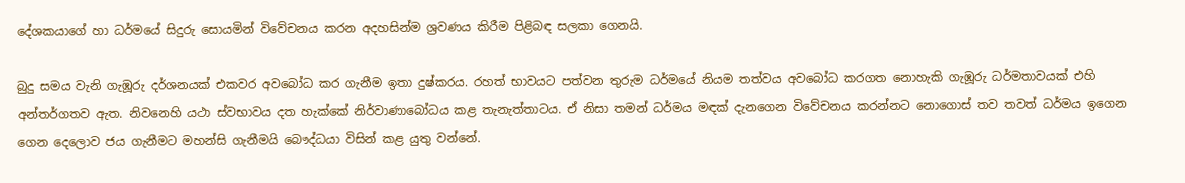දේශකයාගේ හා ධර්මයේ සිදුරු සොයමින් විවේචනය කරන අදහසින්ම ශ්‍රවණය කිරීම පිළිබඳ සලකා ගෙනයි.

බුදු සමය වැනි ගැඹූරු දර්ශනයක් එකවර අවබෝධ කර ගැනීම ඉතා දුෂ්කරය. රහත් භාවයට පත්වන තුරුම ධර්මයේ නියම තත්වය අවබෝධ කරගත නොහැකි ගැඹූරු ධර්මතාවයක් එහි අන්තර්ගතව ඇත. නිවනෙහි යථා ස්වභාවය දත හැක්කේ නිර්වාණාබෝධය කළ තැනැත්තාටය. ඒ නිසා තමන් ධර්මය මඳක් දැනගෙන විවේචනය කරන්නට නොගොස් තව තවත් ධර්මය ඉගෙන ගෙන දෙලොව ජය ගැනීමට මහන්සි ගැනීමයි බෞද්ධයා විසින් කළ යුතු වන්නේ.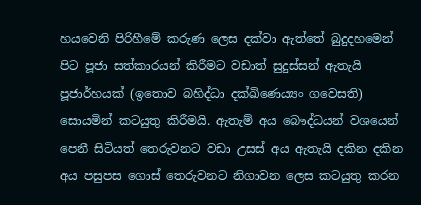හයවෙනි පිරිහීමේ කරුණ ලෙස දක්වා ඇත්තේ බුදුදහමෙන් පිට පූජා සත්කාරයන් කිරීමට වඩාත් සුදුස්සන් ඇතැයි පූජාර්හයක් (ඉතොව බහිද්ධා දක්ඛිණෙය්‍යං ගවෙසති) සොයමින් කටයුතු කිරීමයි. ඇතැම් අය බෞද්ධයන් වශයෙන් පෙනී සිටියත් තෙරුවනට වඩා උසස් අය ඇතැයි දකින දකින අය පසුපස ගොස් තෙරුවනට නිගාවන ලෙස කටයුතු කරන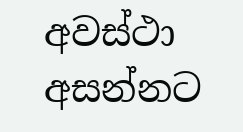අවස්ථා අසන්නට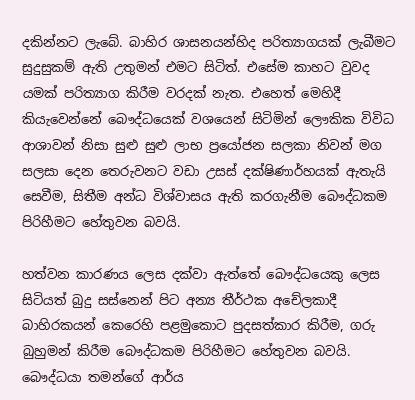දකින්නට ලැබේ. බාහිර ශාසනයන්හිද පරිත්‍යාගයක් ලැබීමට සුදුසුකම් ඇති උතුමන් එමට සිටිත්. එසේම කාහට වුවද යමක් පරිත්‍යාග කිරීම වරදක් නැත. එහෙත් මෙහිදී කියැවෙන්නේ බෞද්ධයෙක් වශයෙන් සිටිමින් ලෞකික විවිධ ආශාවන් නිසා සුළු සුළු ලාභ ප්‍රයෝජන සලකා නිවන් මග සලසා දෙන තෙරුවනට වඩා උසස් දක්ෂිණාර්හයක් ඇතැයි සෙවීම, සිතීම අන්ධ විශ්වාසය ඇති කරගැනීම බෞද්ධකම පිරිහීමට හේතුවන බවයි.

හත්වන කාරණය ලෙස දක්වා ඇත්තේ බෞද්ධයෙකු ලෙස සිටියත් බුදු සස්නෙන් පිට අන්‍ය තීර්ථක අචේලකාදී බාහිරකයන් කෙරෙහි පළමුකොට පුදසත්කාර කිරීම, ගරු බුහුමන් කිරීම බෞද්ධකම පිරිහීමට හේතුවන බවයි. බෞද්ධයා තමන්ගේ ආර්ය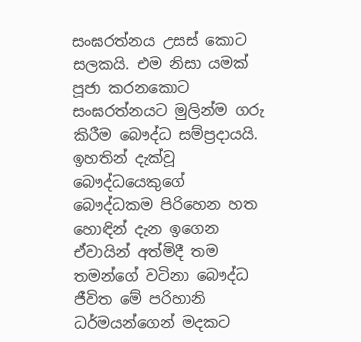සංඝරත්නය උසස් කොට සලකයි. එම නිසා යමක් පූජා කරනකොට සංඝරත්නයට මුලින්ම ගරු කිරීම බෞද්ධ සම්ප්‍රදායයි. ඉහතින් දැක්වූ බෞද්ධයෙකුගේ බෞද්ධකම පිරිහෙන හත හොඳින් දැන ඉගෙන ඒවායින් අත්මිදී තම තමන්ගේ වටිනා බෞද්ධ ජීවිත මේ පරිහානි ධර්මයන්ගෙන් මදකට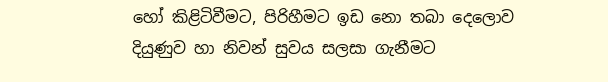හෝ කිළිටිවීමට, පිරිහීමට ඉඩ නො තබා දෙලොව දියුණුව හා නිවන් සුවය සලසා ගැනීමට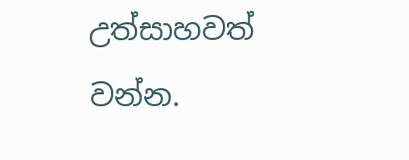උත්සාහවත් වන්න.